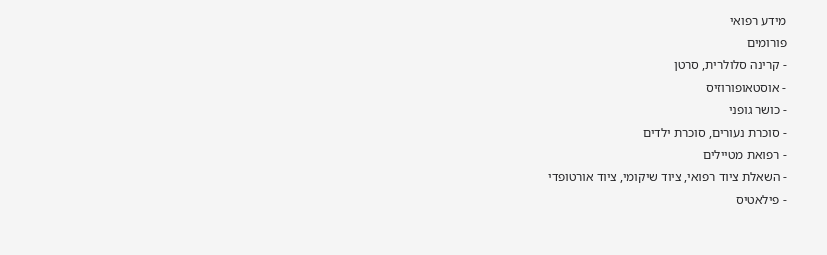מידע רפואי
פורומים
- קרינה סלולרית, סרטן
- אוסטאופורוזיס
- כושר גופני
- סוכרת נעורים, סוכרת ילדים
- רפואת מטיילים
- השאלת ציוד רפואי, ציוד שיקומי, ציוד אורטופדי
- פילאטיס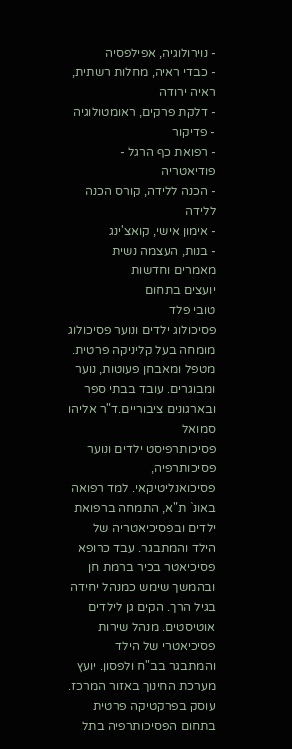- נוירולוגיה, אפילפסיה
- כבדי ראיה, מחלות רשתית, ראיה ירודה
- דלקת פרקים, ראומטולוגיה
- פדיקור
- רפואת כף הרגל - פודיאטריה
- הכנה ללידה, קורס הכנה ללידה
- אימון אישי, קואצ'ינג
- בנות, העצמה נשית
מאמרים וחדשות
יועצים בתחום
טובי פלד
פסיכולוג ילדים ונוער פסיכולוג מומחה בעל קליניקה פרטית. מטפל ומאבחן פעוטות, נוער ומבוגרים. עובד בבתי ספר ובארגונים ציבוריים.ד"ר אליהו סמואל
פסיכותרפיסט ילדים ונוער פסיכותרפיה, פסיכואנליטיקאי. למד רפואה באונ` ת"א, התמחה ברפואת ילדים ובפסיכיאטריה של הילד והמתבגר. עבד כרופא פסיכיאטר בכיר ברמת חן ובהמשך שימש כמנהל יחידה בגיל הרך. הקים גן לילדים אוטיסטים. מנהל שירות פסיכיאטרי של הילד והמתבגר בב"ח ולפסון. יועץ מערכת החינוך באזור המרכז. עוסק בפרקטיקה פרטית בתחום הפסיכותרפיה בתל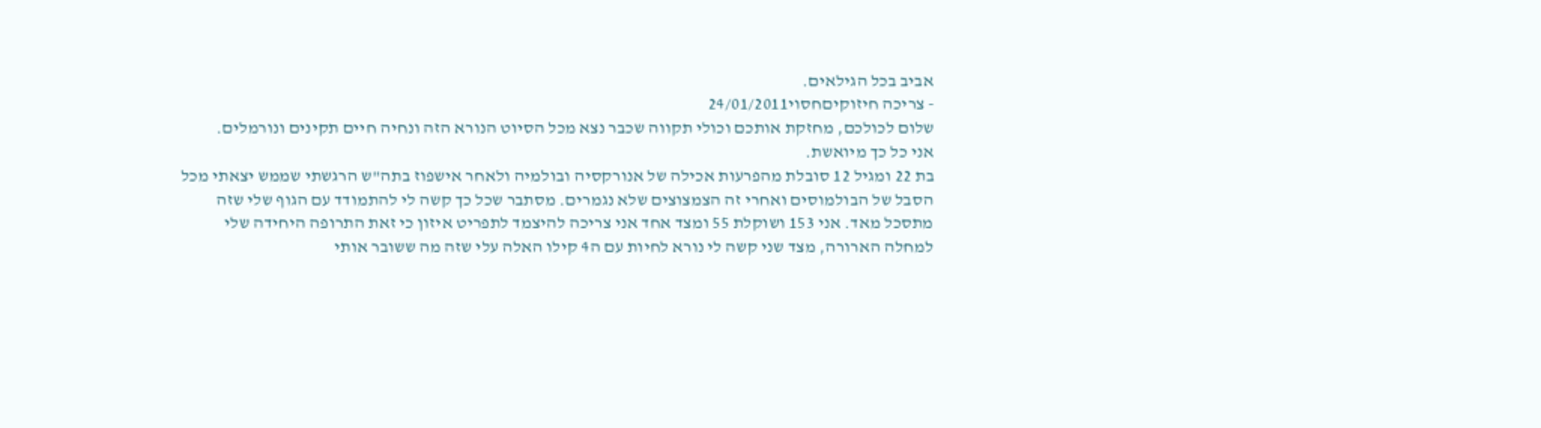אביב בכל הגילאים.
- צריכה חיזוקיםחסוי24/01/2011
שלום לכולכם, מחזקת אותכם וכולי תקווה שכבר נצא מכל הסיוט הנורא הזה ונחיה חיים תקינים ונורמלים.
אני כל כך מיואשת.
בת 22 ומגיל 12 סובלת מהפרעות אכילה של אנורקסיה ובולמיה ולאחר אישפוז בתה"ש הרגשתי שממש יצאתי מכל הסבל של הבולמוסים ואחרי זה הצמצוצים שלא נגמרים. מסתבר שכל כך קשה לי להתמודד עם הגוף שלי שזה מתסכל מאד. אני 153 ושוקלת 55 ומצד אחד אני צריכה להיצמד לתפריט איזון כי זאת התרופה היחידה שלי למחלה הארורה, מצד שני קשה לי נורא לחיות עם ה4 קילו האלה עלי שזה מה ששובר אותי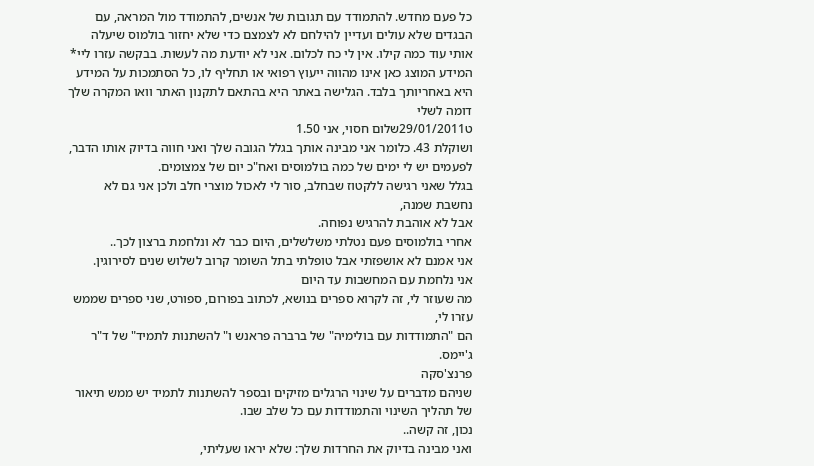כל פעם מחדש. להתמודד עם תגובות של אנשים, להתמודד מול המראה, עם הבגדים שלא עולים ועדיין להילחם לא לצמצם כדי שלא יחזור בולמוס שיעלה אותי עוד כמה קילו. אין לי כח לכלום. אני לא יודעת מה לעשות. בבקשה עזרו ליי* המידע המוצג כאן אינו מהווה ייעוץ רפואי או תחליף לו, כל הסתמכות על המידע היא באחריותך בלבד. הגלישה באתר היא בהתאם לתקנון האתר וואו המקרה שלך דומה לשלי
ט29/01/2011שלום חסוי, אני 1.50
ושוקלת 43. כלומר אני מבינה אותך בגלל הגובה שלך ואני חווה בדיוק אותו הדבר, לפעמים יש לי ימים של כמה בולמוסים ואח"כ יום של צמצומים.
בגלל שאני רגישה ללקטוז שבחלב, סור לי לאכול מוצרי חלב ולכן אני גם לא נחשבת שמנה,
אבל לא אוהבת להרגיש נפוחה.
אחרי בולמוסים פעם נטלתי משלשלים, היום כבר לא ונלחמת ברצון לכך..
אני אמנם לא אושפזתי אבל טופלתי בתל השומר קרוב לשלוש שנים לסירוגין.
אני נלחמת עם המחשבות עד היום
מה שעוזר לי, זה לקרוא ספרים בנושא, לכתוב בפורום, ספורט, שני ספרים שממש עזרו לי,
הם "התמודדות עם בולימיה" של ברברה פראנש ו" להשתנות לתמיד" של ד"ר ג'יימס.
פרנצ'סקה
שניהם מדברים על שינוי הרגלים מזיקים ובספר להשתנות לתמיד יש ממש תיאור של תהליך השינוי והתמודדות עם כל שלב שבו.
נכון, זה קשה..
ואני מבינה בדיוק את החרדות שלך: שלא יראו שעליתי,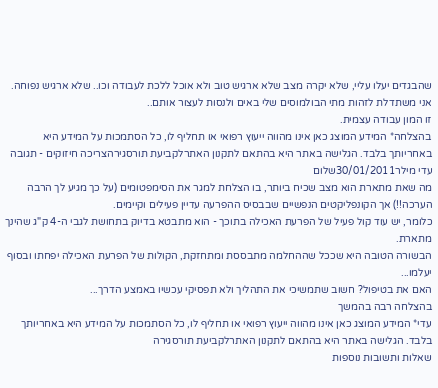שהבגדים יעלו עליי, שלא יקרה מצב שלא ארגיש טוב ולא אוכל ללכת לעבודה וכו.. שלא ארגיש נפוחה.
אני משתדלת לזהות מתי הבולמוסים שלי באים ולנסות לעצור אותם..
זו המון עבודה עצמית.
בהצלחה* המידע המוצג כאן אינו מהווה ייעוץ רפואי או תחליף לו, כל הסתמכות על המידע היא באחריותך בלבד. הגלישה באתר היא בהתאם לתקנון האתרלקביעת תורסגירהצריכה חיזוקים - תגובה
עדי מילר30/01/2011שלום
מה שאת מתארת הוא מצב שכיח ביותר, בו הצלחת למגר את הסימפטומים (על כך מגיע לך הרבה הערכה!!) אך הקונפליקטים הנפשיים שבבסיס ההפרעה עדיין פעילים וקיימים.
כלומר, יש עוד קול פעיל של הפרעת האכילה בתוכך - הוא מתבטא בדיוק בתחושת לגבי ה-4 ק"ג שהינך מתארת.
הבשורה הטובה היא שככל שההחלמה מתבססת ומתחזקת, הקולות של הפרעת האכילה יפחתו ובסוף יעלמו...
האם את בטיפול? חשוב שתמשיכי את התהליך ולא תפסיקי עכשיו באמצע הדרך...
בהצלחה רבה בהמשך
עדי* המידע המוצג כאן אינו מהווה ייעוץ רפואי או תחליף לו, כל הסתמכות על המידע היא באחריותך בלבד. הגלישה באתר היא בהתאם לתקנון האתרלקביעת תורסגירה
שאלות ותשובות נוספות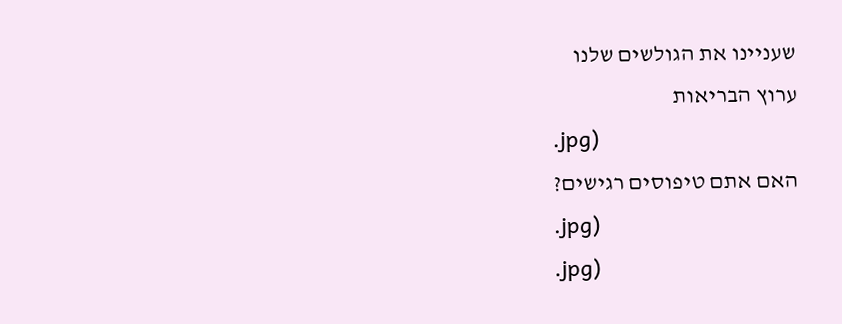שעניינו את הגולשים שלנו
ערוץ הבריאות
.jpg)
האם אתם טיפוסים רגישים?
.jpg)
.jpg)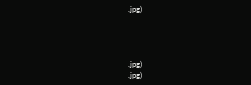.jpg)




.jpg)
.jpg)